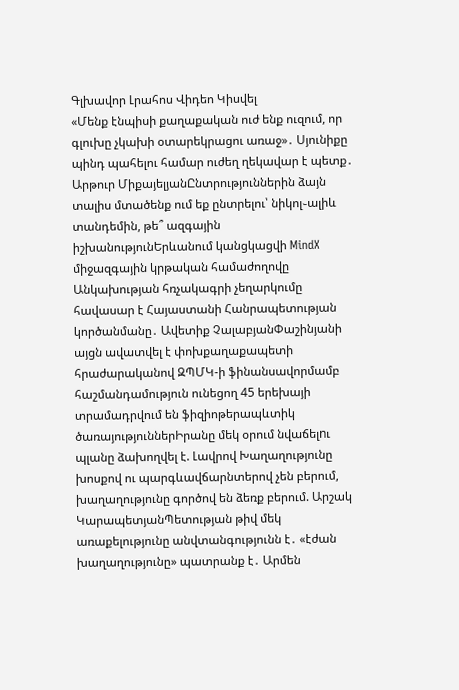Գլխավոր Լրահոս Վիդեո Կիսվել
«Մենք էնպիսի քաղաքական ուժ ենք ուզում, որ գլուխը չկախի օտարեկրացու առաջ»․ Սյունիքը պինդ պահելու համար ուժեղ ղեկավար է պետք․ Արթուր ՄիքայելյանԸնտրություններին ձայն տալիս մտածենք ում եք ընտրելու՝ նիկոլ֊ալիև տանդեմին, թե՞ ազգային իշխանությունԵրևանում կանցկացվի MindX միջազգային կրթական համաժողովը Անկախության հռչակագրի չեղարկումը հավասար է Հայաստանի Հանրապետության կործանմանը․ Ավետիք ՉալաբյանՓաշինյանի այցն ավատվել է փոխքաղաքապետի հրաժարականով ԶՊՄԿ-ի ֆինանսավորմամբ հաշմանդամություն ունեցող 45 երեխայի տրամադրվում են ֆիզիոթերապևտիկ ծառայություններԻրանը մեկ օրում նվաճելnւ պլանը ձախողվել է. Լավրով Խաղաղությունը խոսքով ու պարգևավճարնտերով չեն բերում, խաղաղությունը գործով են ձեռք բերում. Արշակ ԿարապետյանՊետության թիվ մեկ առաքելությունը անվտանգությունն է․ «էժան խաղաղությունը» պատրանք է․ Արմեն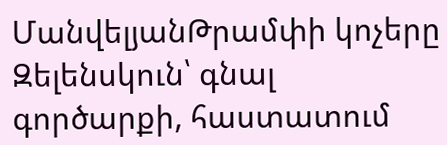ՄանվելյանԹրամփի կոչերը Զելենսկուն՝ գնալ գործարքի, հաստատում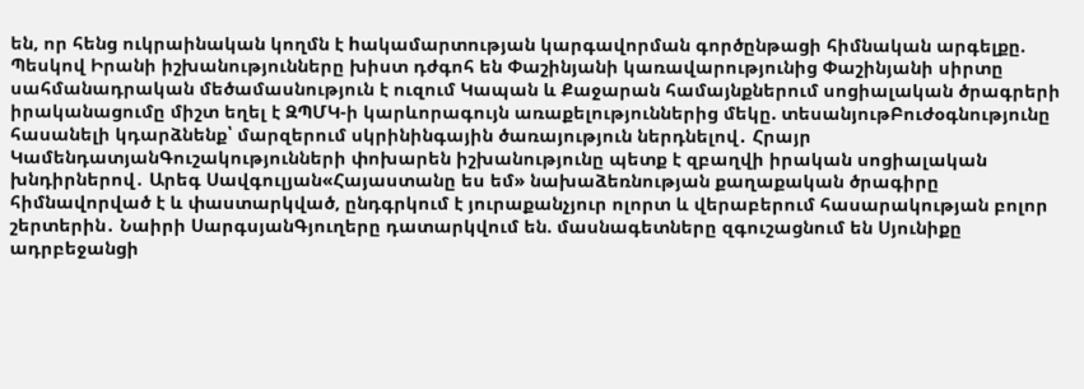են, որ հենց ուկրաինական կողմն է hակամարտության կարգավորման գործընթացի հիմնական արգելքը. Պեսկով Իրանի իշխանությունները խիստ դժգոհ են Փաշինյանի կառավարությունից Փաշինյանի սիրտը սահմանադրական մեծամասնություն է ուզում Կապան և Քաջարան համայնքներում սոցիալական ծրագրերի իրականացումը միշտ եղել է ԶՊՄԿ-ի կարևորագույն առաքելություններից մեկը. տեսանյութԲուժօգնությունը հասանելի կդարձնենք՝ մարզերում սկրինինգային ծառայություն ներդնելով․ Հրայր ԿամենդատյանԳուշակությունների փոխարեն իշխանությունը պետք է զբաղվի իրական սոցիալական խնդիրներով․ Արեգ Սավգուլյան«Հայաստանը ես եմ» նախաձեռնության քաղաքական ծրագիրը հիմնավորված է և փաստարկված, ընդգրկում է յուրաքանչյուր ոլորտ և վերաբերում հասարակության բոլոր շերտերին․ Նաիրի ՍարգսյանԳյուղերը դատարկվում են. մասնագետները զգուշացնում են Սյունիքը ադրբեջանցի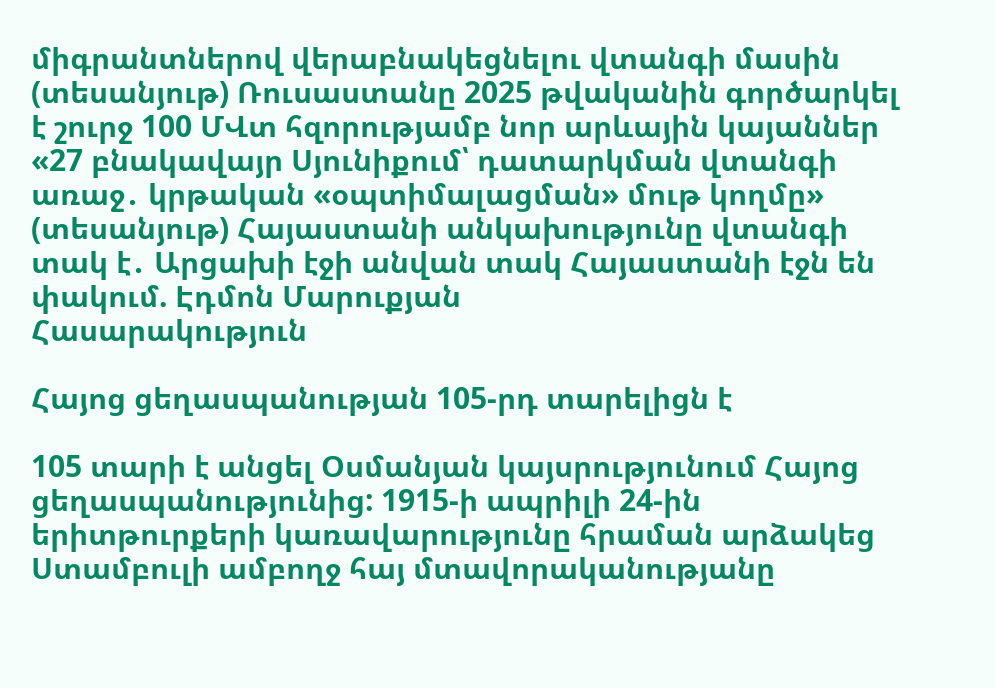միգրանտներով վերաբնակեցնելու վտանգի մասին (տեսանյութ) Ռուսաստանը 2025 թվականին գործարկել է շուրջ 100 ՄՎտ հզորությամբ նոր արևային կայաններ «27 բնակավայր Սյունիքում՝ դատարկման վտանգի առաջ․ կրթական «օպտիմալացման» մութ կողմը» (տեսանյութ) Հայաստանի անկախությունը վտանգի տակ է․ Արցախի էջի անվան տակ Հայաստանի էջն են փակում. Էդմոն Մարուքյան
Հասարակություն

Հայոց ցեղասպանության 105-րդ տարելիցն է

105 տարի է անցել Օսմանյան կայսրությունում Հայոց ցեղասպանությունից: 1915-ի ապրիլի 24-ին երիտթուրքերի կառավարությունը հրաման արձակեց Ստամբուլի ամբողջ հայ մտավորականությանը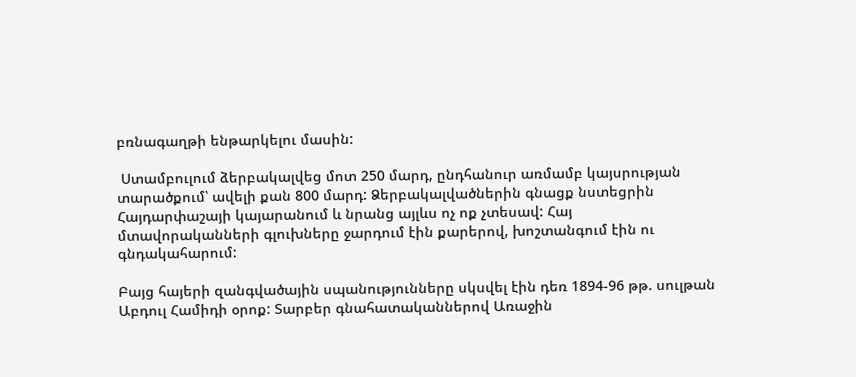բռնագաղթի ենթարկելու մասին:

 Ստամբուլում ձերբակալվեց մոտ 250 մարդ, ընդհանուր առմամբ կայսրության տարածքում՝ ավելի քան 800 մարդ: Ձերբակալվածներին գնացք նստեցրին Հայդարփաշայի կայարանում և նրանց այլևս ոչ ոք չտեսավ: Հայ մտավորականների գլուխները ջարդում էին քարերով, խոշտանգում էին ու գնդակահարում:

Բայց հայերի զանգվածային սպանությունները սկսվել էին դեռ 1894-96 թթ. սուլթան Աբդուլ Համիդի օրոք: Տարբեր գնահատականներով Առաջին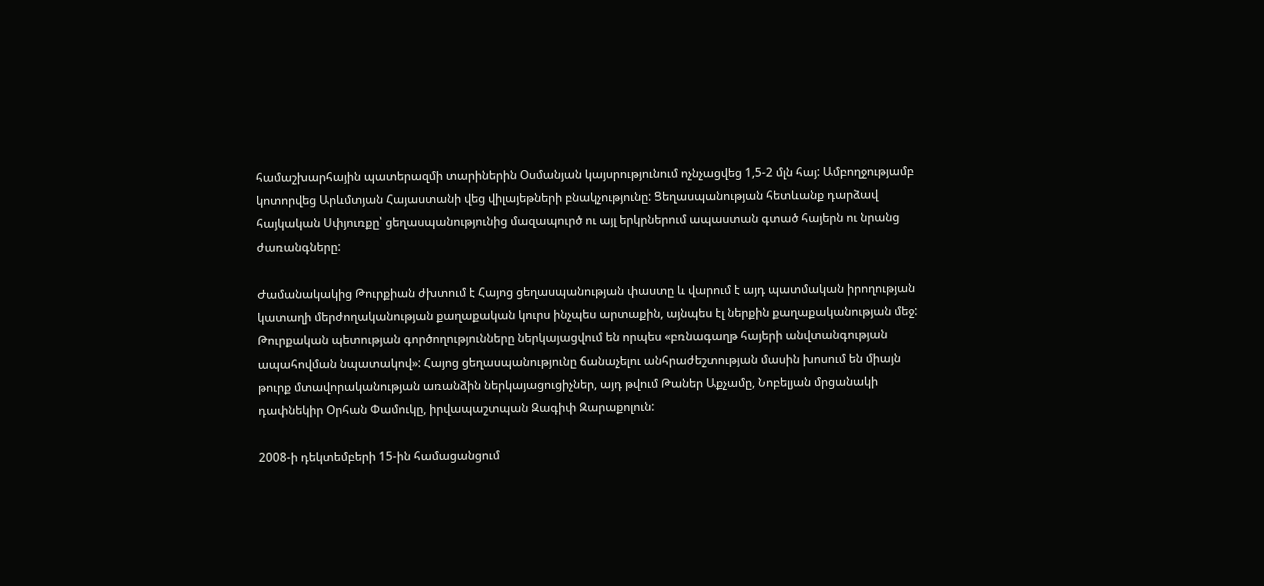համաշխարհային պատերազմի տարիներին Օսմանյան կայսրությունում ոչնչացվեց 1,5-2 մլն հայ: Ամբողջությամբ կոտորվեց Արևմտյան Հայաստանի վեց վիլայեթների բնակչությունը: Ցեղասպանության հետևանք դարձավ հայկական Սփյուռքը՝ ցեղասպանությունից մազապուրծ ու այլ երկրներում ապաստան գտած հայերն ու նրանց ժառանգները:

Ժամանակակից Թուրքիան ժխտում է Հայոց ցեղասպանության փաստը և վարում է այդ պատմական իրողության կատաղի մերժողականության քաղաքական կուրս ինչպես արտաքին, այնպես էլ ներքին քաղաքականության մեջ: Թուրքական պետության գործողությունները ներկայացվում են որպես «բռնագաղթ հայերի անվտանգության ապահովման նպատակով»: Հայոց ցեղասպանությունը ճանաչելու անհրաժեշտության մասին խոսում են միայն թուրք մտավորականության առանձին ներկայացուցիչներ, այդ թվում Թաներ Աքչամը, Նոբելյան մրցանակի դափնեկիր Օրհան Փամուկը, իրվապաշտպան Զագիփ Զարաքոլուն:

2008-ի դեկտեմբերի 15-ին համացանցում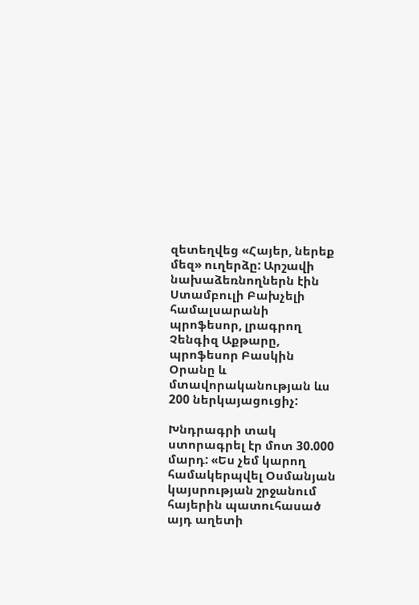զետեղվեց «Հայեր, ներեք մեզ» ուղերձը: Արշավի նախաձեռնողներն էին Ստամբուլի Բախչելի համալսարանի պրոֆեսոր, լրագրող Չենգիզ Աքթարը, պրոֆեսոր Բասկին Օրանը և մտավորականության ևս 200 ներկայացուցիչ:

Խնդրագրի տակ ստորագրել էր մոտ 30.000 մարդ: «Ես չեմ կարող համակերպվել Օսմանյան կայսրության շրջանում հայերին պատուհասած այդ աղետի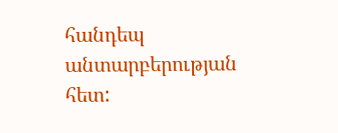հանդեպ անտարբերության հետ: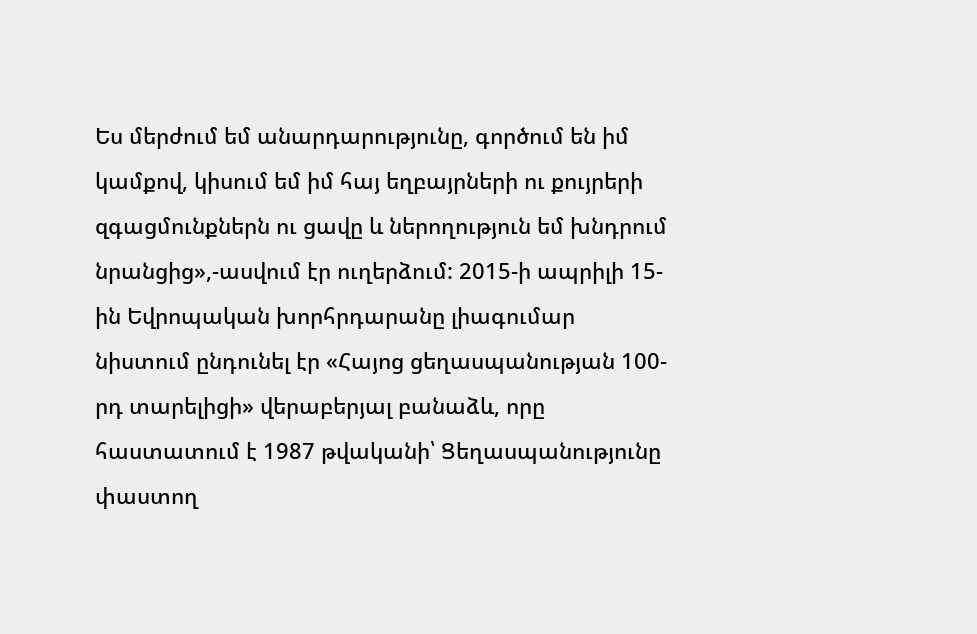Ես մերժում եմ անարդարությունը, գործում են իմ կամքով, կիսում եմ իմ հայ եղբայրների ու քույրերի զգացմունքներն ու ցավը և ներողություն եմ խնդրում նրանցից»,-ասվում էր ուղերձում: 2015-ի ապրիլի 15-ին Եվրոպական խորհրդարանը լիագումար նիստում ընդունել էր «Հայոց ցեղասպանության 100-րդ տարելիցի» վերաբերյալ բանաձև, որը հաստատում է 1987 թվականի՝ Ցեղասպանությունը փաստող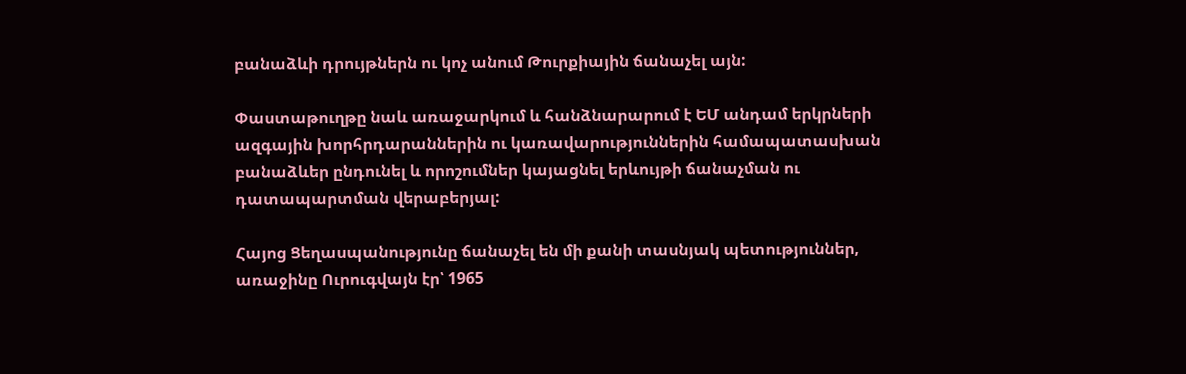բանաձևի դրույթներն ու կոչ անում Թուրքիային ճանաչել այն:

Փաստաթուղթը նաև առաջարկում և հանձնարարում է ԵՄ անդամ երկրների ազգային խորհրդարաններին ու կառավարություններին համապատասխան բանաձևեր ընդունել և որոշումներ կայացնել երևույթի ճանաչման ու դատապարտման վերաբերյալ:

Հայոց Ցեղասպանությունը ճանաչել են մի քանի տասնյակ պետություններ, առաջինը Ուրուգվայն էր՝ 1965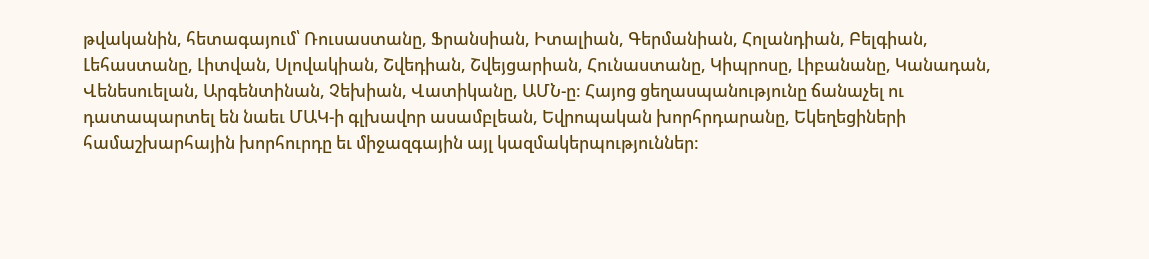թվականին, հետագայում՝ Ռուսաստանը, Ֆրանսիան, Իտալիան, Գերմանիան, Հոլանդիան, Բելգիան, Լեհաստանը, Լիտվան, Սլովակիան, Շվեդիան, Շվեյցարիան, Հունաստանը, Կիպրոսը, Լիբանանը, Կանադան, Վենեսուելան, Արգենտինան, Չեխիան, Վատիկանը, ԱՄՆ-ը: Հայոց ցեղասպանությունը ճանաչել ու դատապարտել են նաեւ ՄԱԿ-ի գլխավոր ասամբլեան, Եվրոպական խորհրդարանը, Եկեղեցիների համաշխարհային խորհուրդը եւ միջազգային այլ կազմակերպություններ: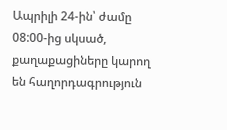Ապրիլի 24-ին՝ ժամը 08:00-ից սկսած, քաղաքացիները կարող են հաղորդագրություն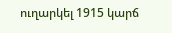ուղարկել 1915 կարճ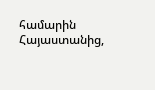համարին Հայաստանից,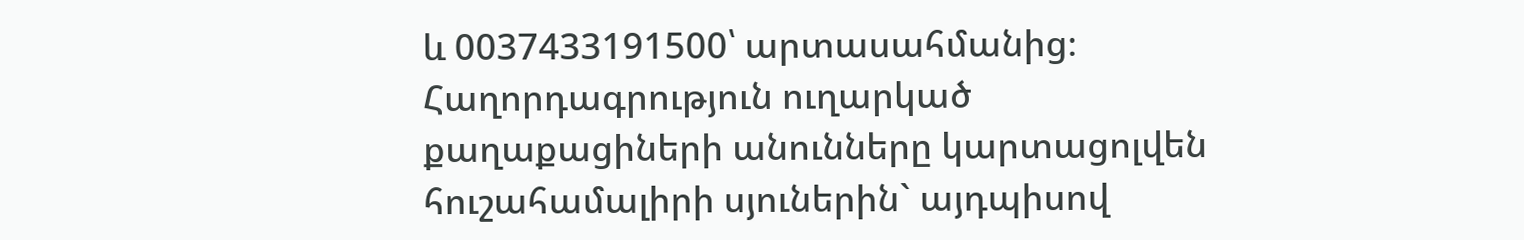և 0037433191500՝ արտասահմանից։ Հաղորդագրություն ուղարկած քաղաքացիների անունները կարտացոլվեն հուշահամալիրի սյուներին` այդպիսով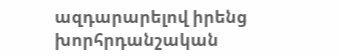ազդարարելով իրենց խորհրդանշական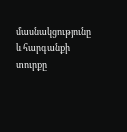մասնակցությունը և հարգանքի տուրքը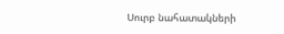Սուրբ նահատակների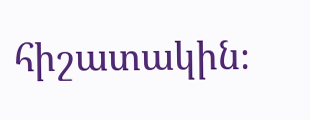հիշատակին։